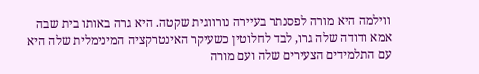ווילמה היא מורה לפסנתר בעיירה נורווגית שקטה. היא גרה באותו בית שבה אמא ודודה שלה גרו, לבד לחלוטין כשעיקר האינטרקציה המינימלית שלה היא עם התלמידים הצעירים שלה ועם מורה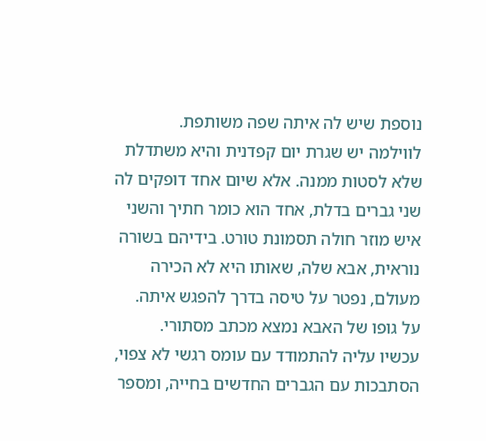נוספת שיש לה איתה שפה משותפת.
לווילמה יש שגרת יום קפדנית והיא משתדלת שלא לסטות ממנה. אלא שיום אחד דופקים לה שני גברים בדלת, אחד הוא כומר חתיך והשני איש מוזר חולה תסמונת טורט. בידיהם בשורה נוראית, אבא שלה, שאותו היא לא הכירה מעולם, נפטר על טיסה בדרך להפגש איתה.
על גופו של האבא נמצא מכתב מסתורי.
עכשיו עליה להתמודד עם עומס רגשי לא צפוי, הסתבכות עם הגברים החדשים בחייה, ומספר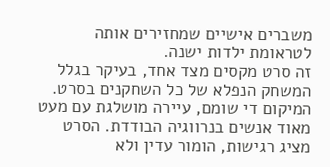משברים אישיים שמחזירים אותה לטראומת ילדות ישנה.
זה סרט מקסים מצד אחד, בעיקר בגלל המשחק הנפלא של כל השחקנים בסרט. המיקום די שומם, עיירה מושלגת עם מעט מאוד אנשים בנרווגיה הבודדת. הסרט מציג רגישות, הומור עדין ולא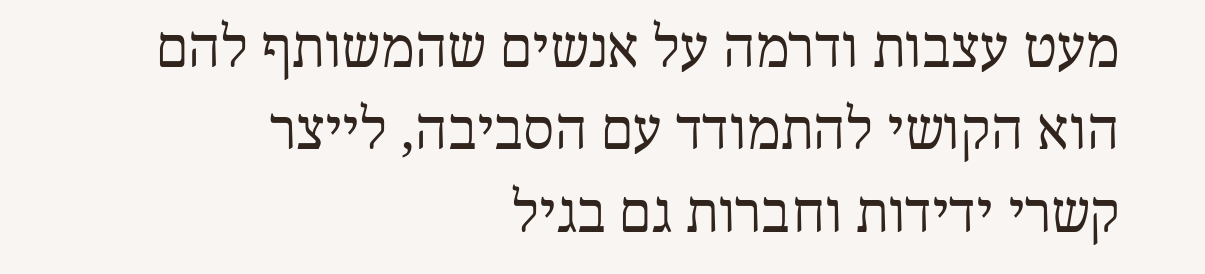מעט עצבות ודרמה על אנשים שהמשותף להם הוא הקושי להתמודד עם הסביבה, לייצר קשרי ידידות וחברות גם בגיל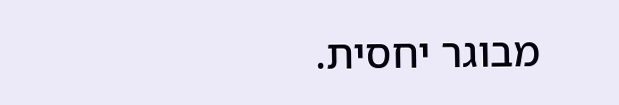מבוגר יחסית.